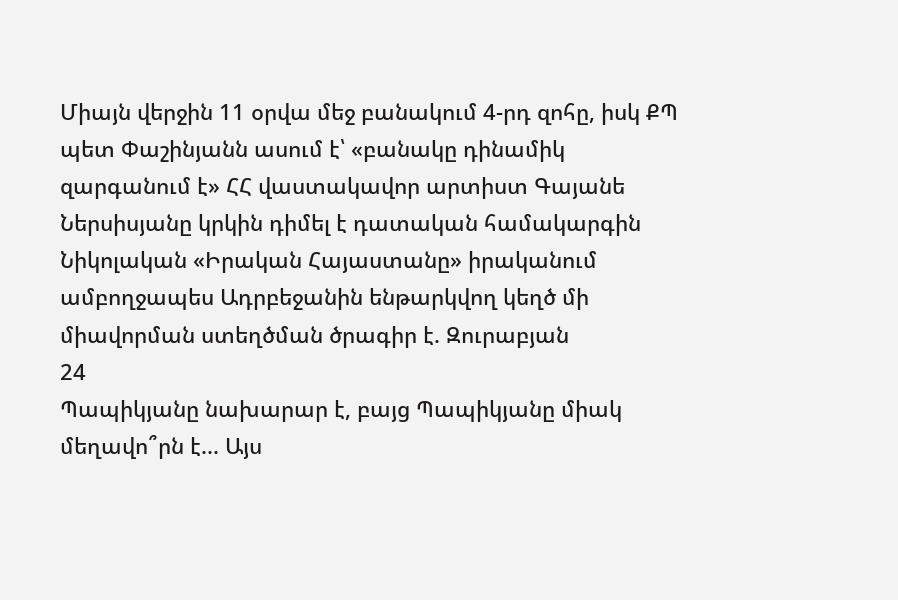Միայն վերջին 11 օրվա մեջ բանակում 4-րդ զոհը, իսկ ՔՊ պետ Փաշինյանն ասում է՝ «բանակը դինամիկ զարգանում է» ՀՀ վաստակավոր արտիստ Գայանե Ներսիսյանը կրկին դիմել է դատական համակարգին Նիկոլական «Իրական Հայաստանը» իրականում ամբողջապես Ադրբեջանին ենթարկվող կեղծ մի միավորման ստեղծման ծրագիր է. Զուրաբյան
24
Պապիկյանը նախարար է, բայց Պապիկյանը միակ մեղավո՞րն է... Այս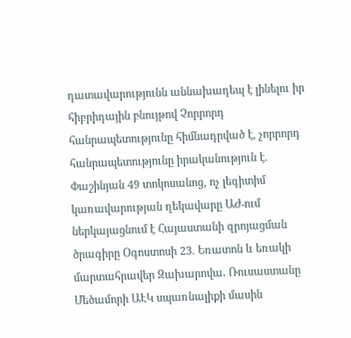դատավարությունն աննախադեպ է լինելու իր հիբրիդային բնույթով Չորրորդ հանրապետությունը հիմնադրված է, չորրորդ հանրապետությունը իրականություն է. Փաշինյան 49 տոկոսանոց, ոչ լեգիտիմ կառավարության ղեկավարը ԱԺ-ում ներկայացնում է Հայաստանի զրոյացման ծրագիրը Օգոստոսի 23. Եռատոն և եռակի մարտահրավեր Զախարովա․ Ռուսաստանը Մեծամորի ԱԷԿ սպառնալիքի մասին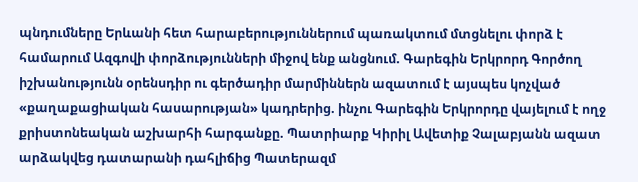պնդումները Երևանի հետ հարաբերություններում պառակտում մտցնելու փորձ է համարում Ազգովի փորձությունների միջով ենք անցնում. Գարեգին Երկրորդ Գործող իշխանությունն օրենսդիր ու գերծադիր մարմիններն ազատում է այսպես կոչված «քաղաքացիական հասարության» կադրերից. ինչու Գարեգին Երկրորդը վայելում է ողջ քրիստոնեական աշխարհի հարգանքը. Պատրիարք Կիրիլ Ավետիք Չալաբյանն ազատ արձակվեց դատարանի դահլիճից Պատերազմ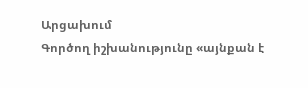Արցախում
Գործող իշխանությունը «այնքան է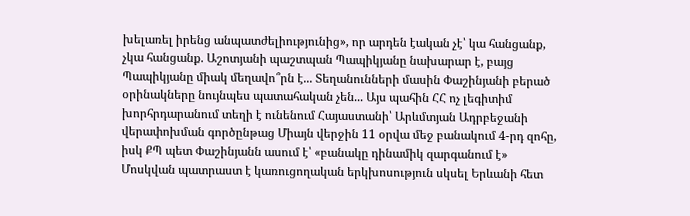խելառել իրենց անպատժելիությունից», որ արդեն էական չէ՝ կա հանցանք, չկա հանցանք. Աշոտյանի պաշտպան Պապիկյանը նախարար է, բայց Պապիկյանը միակ մեղավո՞րն է... Տեղանունների մասին Փաշինյանի բերած օրինակները նույնպես պատահական չեն... Այս պահին ՀՀ ոչ լեգիտիմ խորհրդարանում տեղի է ունենում Հայաստանի՝ Արևմտյան Ադրբեջանի վերափոխման գործընթաց Միայն վերջին 11 օրվա մեջ բանակում 4-րդ զոհը, իսկ ՔՊ պետ Փաշինյանն ասում է՝ «բանակը դինամիկ զարգանում է» Մոսկվան պատրաստ է կառուցողական երկխոսություն սկսել Երևանի հետ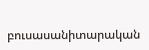բուսասանիտարական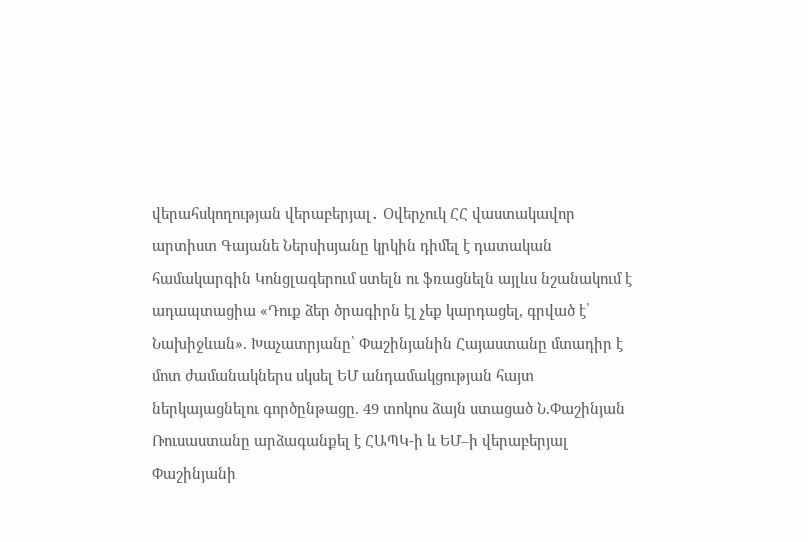վերահսկողության վերաբերյալ․ Օվերչուկ ՀՀ վաստակավոր արտիստ Գայանե Ներսիսյանը կրկին դիմել է դատական համակարգին Կոնցլագերում ստելն ու ֆռացնելն այլևս նշանակում է ադապտացիա «Դուք ձեր ծրագիրն էլ չեք կարդացել, գրված է՝ Նախիջևան». Խաչատրյանը՝ Փաշինյանին Հայաստանը մտադիր է մոտ ժամանակներս սկսել ԵՄ անդամակցության հայտ ներկայացնելու գործընթացը. 49 տոկոս ձայն ստացած Ն.Փաշինյան Ռուսաստանը արձագանքել է ՀԱՊԿ-ի և ԵՄ–ի վերաբերյալ Փաշինյանի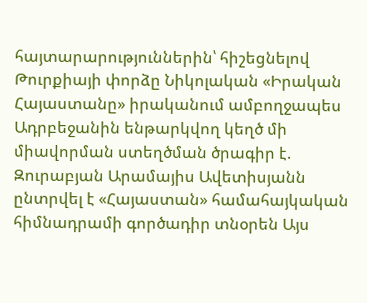հայտարարություններին՝ հիշեցնելով Թուրքիայի փորձը Նիկոլական «Իրական Հայաստանը» իրականում ամբողջապես Ադրբեջանին ենթարկվող կեղծ մի միավորման ստեղծման ծրագիր է. Զուրաբյան Արամայիս Ավետիսյանն ընտրվել է «Հայաստան» համահայկական հիմնադրամի գործադիր տնօրեն Այս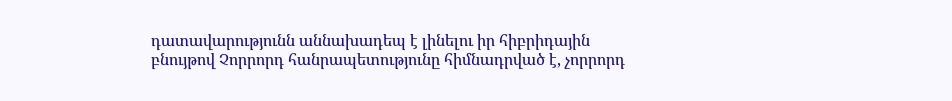դատավարությունն աննախադեպ է լինելու իր հիբրիդային բնույթով Չորրորդ հանրապետությունը հիմնադրված է, չորրորդ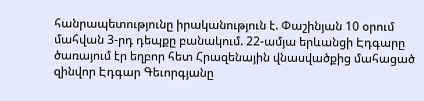հանրապետությունը իրականություն է. Փաշինյան 10 օրում մահվան 3-րդ դեպքը բանակում. 22-ամյա երևանցի Էդգարը ծառայում էր եղբոր հետ Հրազենային վնասվածքից մահացած զինվոր Էդգար Գեւորգյանը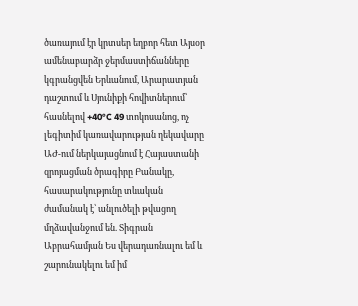ծառայում էր կրտսեր եղբոր հետ Այսօր ամենաբարձր ջերմաստիճանները կգրանցվեն Երևանում, Արարատյան դաշտում և Սյունիքի հովիտներում՝ հասնելով +40°C 49 տոկոսանոց, ոչ լեգիտիմ կառավարության ղեկավարը ԱԺ-ում ներկայացնում է Հայաստանի զրոյացման ծրագիրը Բանակը, հասարակությունը տևական ժամանակ է՝ անլուծելի թվացող մղձավանջում են. Տիգրան Աբրահամյան Ես վերադառնալու եմ և շարունակելու եմ իմ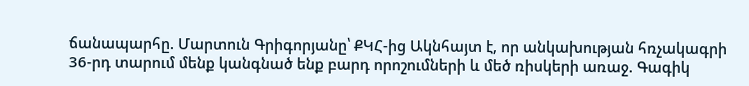ճանապարհը. Մարտուն Գրիգորյանը՝ ՔԿՀ-ից Ակնհայտ է, որ անկախության հռչակագրի 36-րդ տարում մենք կանգնած ենք բարդ որոշումների և մեծ ռիսկերի առաջ. Գագիկ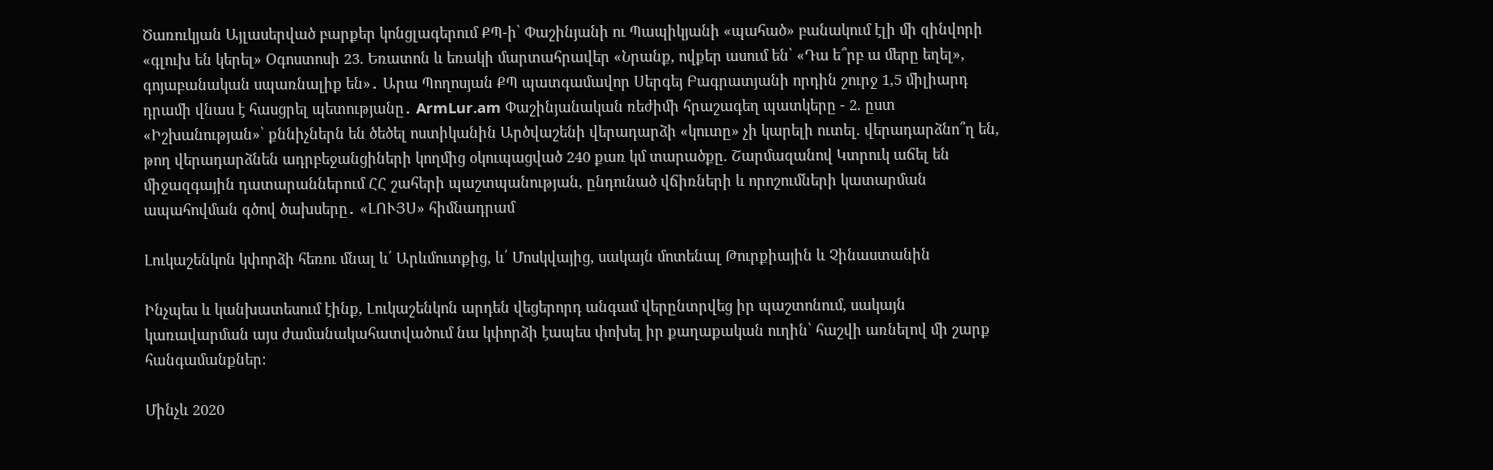Ծառուկյան Այլասերված բարքեր կոնցլագերում ՔՊ-ի՝ Փաշինյանի ու Պապիկյանի «պահած» բանակում էլի մի զինվորի «գլուխ են կերել» Օգոստոսի 23. Եռատոն և եռակի մարտահրավեր «Նրանք, ովքեր ասում են՝ «Դա ե՞րբ ա մերը եղել», գոյաբանական սպառնալիք են»․ Արա Պողոսյան ՔՊ պատգամավոր Սերգեյ Բագրատյանի որդին շուրջ 1,5 միլիարդ դրամի վնաս է հասցրել պետությանը․ ArmLur.am Փաշինյանական ռեժիմի հրաշագեղ պատկերը - 2. ըստ «Իշխանության»՝ քննիչներն են ծեծել ոստիկանին Արծվաշենի վերադարձի «կուտը» չի կարելի ուտել. վերադարձնո՞ղ են, թող վերադարձնեն ադրբեջանցիների կողմից օկուպացված 240 քառ կմ տարածքը. Շարմազանով Կտրուկ աճել են միջազգային դատարաններում ՀՀ շահերի պաշտպանության, ընդունած վճիռների և որոշումների կատարման ապահովման գծով ծախսերը․ «ԼՈՒՅՍ» հիմնադրամ

Լուկաշենկոն կփորձի հեռու մնալ և՛ Արևմուտքից, և՛ Մոսկվայից, սակայն մոտենալ Թուրքիային և Չինաստանին

Ինչպես և կանխատեսում էինք, Լուկաշենկոն արդեն վեցերորդ անգամ վերընտրվեց իր պաշտոնում, սակայն կառավարման այս ժամանակահատվածում նա կփորձի էապես փոխել իր քաղաքական ուղին՝ հաշվի առնելով մի շարք հանգամանքներ:

Մինչև 2020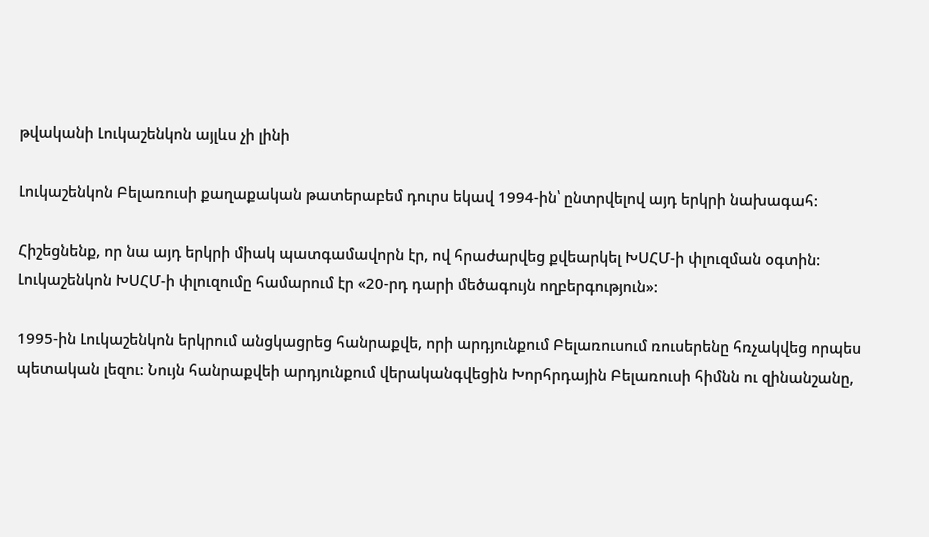թվականի Լուկաշենկոն այլևս չի լինի

Լուկաշենկոն Բելառուսի քաղաքական թատերաբեմ դուրս եկավ 1994-ին՝ ընտրվելով այդ երկրի նախագահ:

Հիշեցնենք, որ նա այդ երկրի միակ պատգամավորն էր, ով հրաժարվեց քվեարկել ԽՍՀՄ-ի փլուզման օգտին: Լուկաշենկոն ԽՍՀՄ-ի փլուզումը համարում էր «20-րդ դարի մեծագույն ողբերգություն»:

1995-ին Լուկաշենկոն երկրում անցկացրեց հանրաքվե, որի արդյունքում Բելառուսում ռուսերենը հռչակվեց որպես պետական լեզու: Նույն հանրաքվեի արդյունքում վերականգվեցին Խորհրդային Բելառուսի հիմնն ու զինանշանը,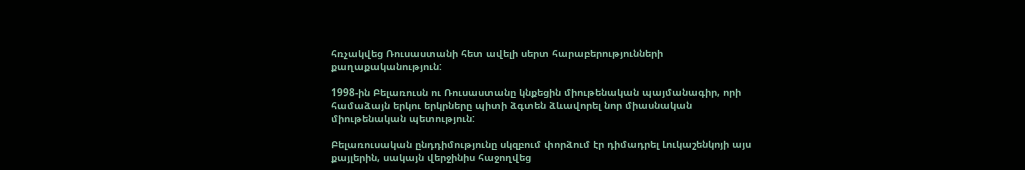հռչակվեց Ռուսաստանի հետ ավելի սերտ հարաբերությունների քաղաքականություն:

1998-ին Բելառուսն ու Ռուսաստանը կնքեցին միութենական պայմանագիր, որի համաձայն երկու երկրները պիտի ձգտեն ձևավորել նոր միասնական միութենական պետություն:

Բելառուսական ընդդիմությունը սկզբում փորձում էր դիմադրել Լուկաշենկոյի այս քայլերին, սակայն վերջինիս հաջողվեց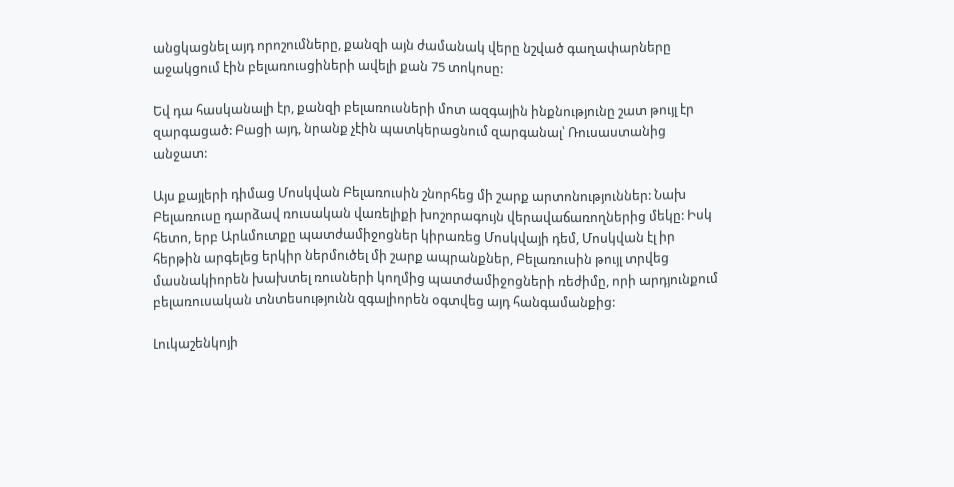անցկացնել այդ որոշումները, քանզի այն ժամանակ վերը նշված գաղափարները աջակցում էին բելառուսցիների ավելի քան 75 տոկոսը:

Եվ դա հասկանալի էր, քանզի բելառուսների մոտ ազգային ինքնությունը շատ թույլ էր զարգացած: Բացի այդ, նրանք չէին պատկերացնում զարգանալ՝ Ռուսաստանից անջատ:

Այս քայլերի դիմաց Մոսկվան Բելառուսին շնորհեց մի շարք արտոնություններ: Նախ Բելառուսը դարձավ ռուսական վառելիքի խոշորագույն վերավաճառողներից մեկը: Իսկ հետո, երբ Արևմուտքը պատժամիջոցներ կիրառեց Մոսկվայի դեմ, Մոսկվան էլ իր հերթին արգելեց երկիր ներմուծել մի շարք ապրանքներ, Բելառուսին թույլ տրվեց մասնակիորեն խախտել ռուսների կողմից պատժամիջոցների ռեժիմը, որի արդյունքում բելառուսական տնտեսությունն զգալիորեն օգտվեց այդ հանգամանքից:

Լուկաշենկոյի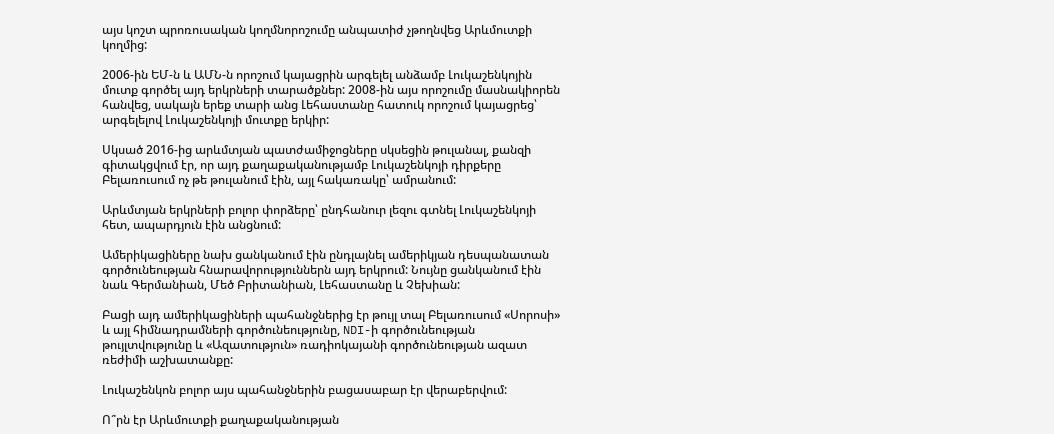այս կոշտ պրոռուսական կողմնորոշումը անպատիժ չթողնվեց Արևմուտքի կողմից:

2006-ին ԵՄ-ն և ԱՄՆ-ն որոշում կայացրին արգելել անձամբ Լուկաշենկոյին մուտք գործել այդ երկրների տարածքներ: 2008-ին այս որոշումը մասնակիորեն հանվեց, սակայն երեք տարի անց Լեհաստանը հատուկ որոշում կայացրեց՝ արգելելով Լուկաշենկոյի մուտքը երկիր:

Սկսած 2016-ից արևմտյան պատժամիջոցները սկսեցին թուլանալ, քանզի գիտակցվում էր, որ այդ քաղաքականությամբ Լուկաշենկոյի դիրքերը Բելառուսում ոչ թե թուլանում էին, այլ հակառակը՝ ամրանում:

Արևմտյան երկրների բոլոր փորձերը՝ ընդհանուր լեզու գտնել Լուկաշենկոյի հետ, ապարդյուն էին անցնում:

Ամերիկացիները նախ ցանկանում էին ընդլայնել ամերիկյան դեսպանատան գործունեության հնարավորություններն այդ երկրում: Նույնը ցանկանում էին նաև Գերմանիան, Մեծ Բրիտանիան, Լեհաստանը և Չեխիան:

Բացի այդ ամերիկացիների պահանջներից էր թույլ տալ Բելառուսում «Սորոսի» և այլ հիմնադրամների գործունեությունը, NDI-ի գործունեության թույլտվությունը և «Ազատություն» ռադիոկայանի գործունեության ազատ ռեժիմի աշխատանքը:

Լուկաշենկոն բոլոր այս պահանջներին բացասաբար էր վերաբերվում:

Ո՞րն էր Արևմուտքի քաղաքականության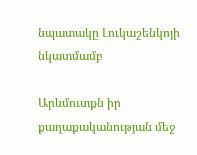նպատակը Լուկաշենկոյի նկատմամբ

Արևմուտքն իր քաղաքականության մեջ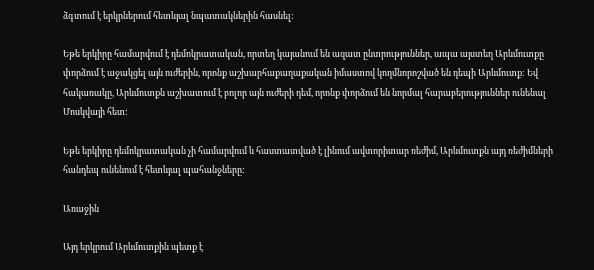ձգտում է երկրներում հետևյալ նպատակներին հասնել:

Եթե երկիրը համարվում է դեմոկրատական, որտեղ կայանում են ազատ ընտրություններ, ապա այստեղ Արևմուտքը փորձում է աջակցել այն ուժերին, որոնք աշխարհաքաղաքական իմաստով կողմնորոշված են դեպի Արևմուտք: Եվ հակառակը, Արևմուտքն աշխատում է բոլոր այն ուժերի դեմ, որոնք փորձում են նորմալ հարաբերություններ ունենալ Մոսկվայի հետ:

Եթե երկիրը դեմոկրատական չի համարվում և հաստատված է լինում ավտորիտար ռեժիմ, Արևմուտքն այդ ռեժիմների հանդեպ ունենում է հետևյալ պահանջները:

Առաջին

Այդ երկրում Արևմուտքին պետք է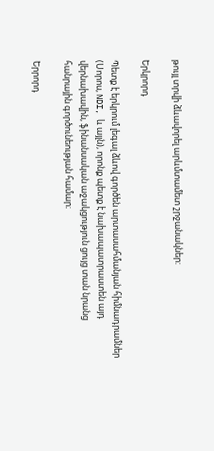թույլ տրվի ձևավորել արևմտամետ շրջանակներ:

Երկրորդ

Պետք է երկրում լեգալ ձևով գործեն արտասահմանյան հիմնադրամներ (Սորոս, NDI, և այլն), որոնք պետք է նախապատրաստեն այդ վերնախավին, ֆինանսական աջակցություն ցույց տան նրանց հանրային գործունեության համար։

Երրորդ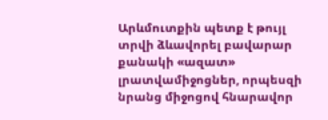Արևմուտքին պետք է թույլ տրվի ձևավորել բավարար քանակի «ազատ» լրատվամիջոցներ, որպեսզի նրանց միջոցով հնարավոր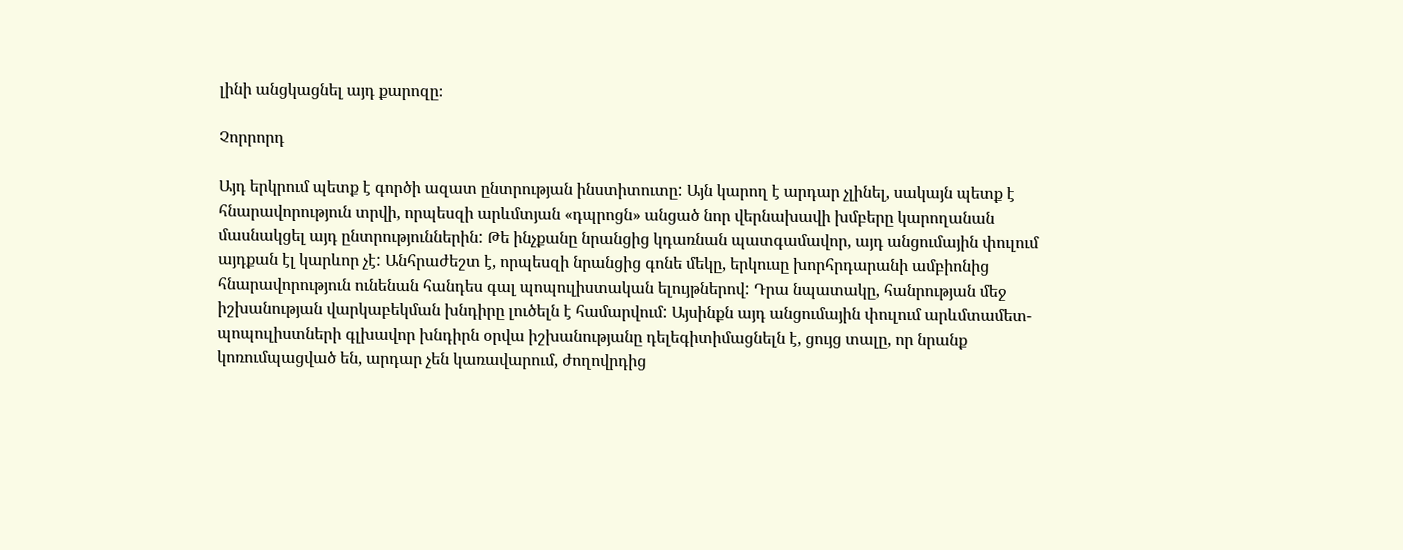լինի անցկացնել այդ քարոզը։

Չորրորդ

Այդ երկրում պետք է գործի ազատ ընտրության ինստիտուտը: Այն կարող է արդար չլինել, սակայն պետք է հնարավորություն տրվի, որպեսզի արևմտյան «դպրոցն» անցած նոր վերնախավի խմբերը կարողանան մասնակցել այդ ընտրություններին: Թե ինչքանը նրանցից կդառնան պատգամավոր, այդ անցումային փուլում այդքան էլ կարևոր չէ: Անհրաժեշտ է, որպեսզի նրանցից գոնե մեկը, երկուսը խորհրդարանի ամբիոնից հնարավորություն ունենան հանդես գալ պոպուլիստական ելույթներով: Դրա նպատակը, հանրության մեջ իշխանության վարկաբեկման խնդիրը լուծելն է համարվում: Այսինքն այդ անցումային փուլում արևմտամետ-պոպուլիստների գլխավոր խնդիրն օրվա իշխանությանը դելեգիտիմացնելն է, ցույց տալը, որ նրանք կոռումպացված են, արդար չեն կառավարում, ժողովրդից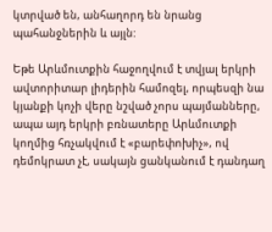կտրված են, անհաղորդ են նրանց պահանջներին և այլն:

Եթե Արևմուտքին հաջողվում է տվյալ երկրի ավտորիտար լիդերին համոզել, որպեսզի նա կյանքի կոչի վերը նշված չորս պայմանները, ապա այդ երկրի բռնատերը Արևմուտքի կողմից հռչակվում է «բարեփոխիչ», ով դեմոկրատ չէ, սակայն ցանկանում է դանդաղ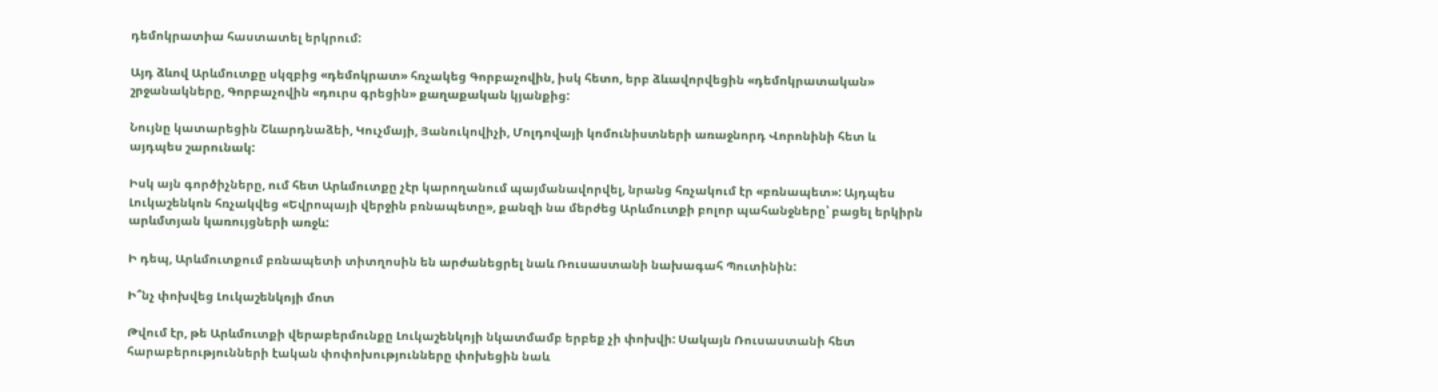դեմոկրատիա հաստատել երկրում:

Այդ ձևով Արևմուտքը սկզբից «դեմոկրատ» հռչակեց Գորբաչովին, իսկ հետո, երբ ձևավորվեցին «դեմոկրատական» շրջանակները, Գորբաչովին «դուրս գրեցին» քաղաքական կյանքից:

Նույնը կատարեցին Շևարդնաձեի, Կուչմայի, Յանուկովիչի, Մոլդովայի կոմունիստների առաջնորդ Վորոնինի հետ և այդպես շարունակ:

Իսկ այն գործիչները, ում հետ Արևմուտքը չէր կարողանում պայմանավորվել, նրանց հռչակում էր «բռնապետ»: Այդպես Լուկաշենկոն հռչակվեց «Եվրոպայի վերջին բռնապետը», քանզի նա մերժեց Արևմուտքի բոլոր պահանջները՝ բացել երկիրն արևմտյան կառույցների առջև:

Ի դեպ, Արևմուտքում բռնապետի տիտղոսին են արժանեցրել նաև Ռուսաստանի նախագահ Պուտինին:

Ի՞նչ փոխվեց Լուկաշենկոյի մոտ

Թվում էր, թե Արևմուտքի վերաբերմունքը Լուկաշենկոյի նկատմամբ երբեք չի փոխվի: Սակայն Ռուսաստանի հետ հարաբերությունների էական փոփոխությունները փոխեցին նաև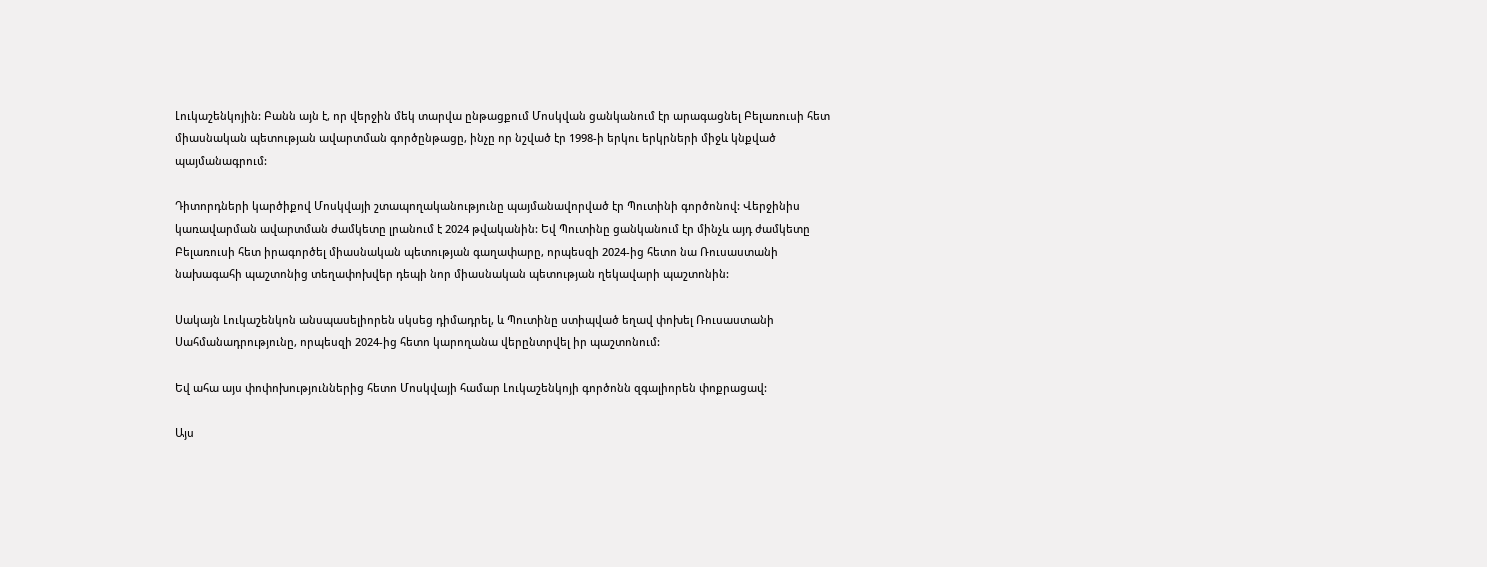Լուկաշենկոյին: Բանն այն է, որ վերջին մեկ տարվա ընթացքում Մոսկվան ցանկանում էր արագացնել Բելառուսի հետ միասնական պետության ավարտման գործընթացը, ինչը որ նշված էր 1998-ի երկու երկրների միջև կնքված պայմանագրում:

Դիտորդների կարծիքով Մոսկվայի շտապողականությունը պայմանավորված էր Պուտինի գործոնով: Վերջինիս կառավարման ավարտման ժամկետը լրանում է 2024 թվականին: Եվ Պուտինը ցանկանում էր մինչև այդ ժամկետը Բելառուսի հետ իրագործել միասնական պետության գաղափարը, որպեսզի 2024-ից հետո նա Ռուսաստանի նախագահի պաշտոնից տեղափոխվեր դեպի նոր միասնական պետության ղեկավարի պաշտոնին:

Սակայն Լուկաշենկոն անսպասելիորեն սկսեց դիմադրել, և Պուտինը ստիպված եղավ փոխել Ռուսաստանի Սահմանադրությունը, որպեսզի 2024-ից հետո կարողանա վերընտրվել իր պաշտոնում:

Եվ ահա այս փոփոխություններից հետո Մոսկվայի համար Լուկաշենկոյի գործոնն զգալիորեն փոքրացավ:

Այս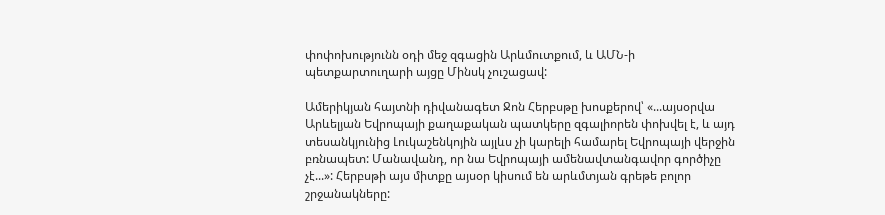փոփոխությունն օդի մեջ զգացին Արևմուտքում, և ԱՄՆ-ի պետքարտուղարի այցը Մինսկ չուշացավ:

Ամերիկյան հայտնի դիվանագետ Ջոն Հերբսթը խոսքերով՝ «...այսօրվա Արևելյան Եվրոպայի քաղաքական պատկերը զգալիորեն փոխվել է, և այդ տեսանկյունից Լուկաշենկոյին այլևս չի կարելի համարել Եվրոպայի վերջին բռնապետ: Մանավանդ, որ նա Եվրոպայի ամենավտանգավոր գործիչը չէ...»: Հերբսթի այս միտքը այսօր կիսում են արևմտյան գրեթե բոլոր շրջանակները: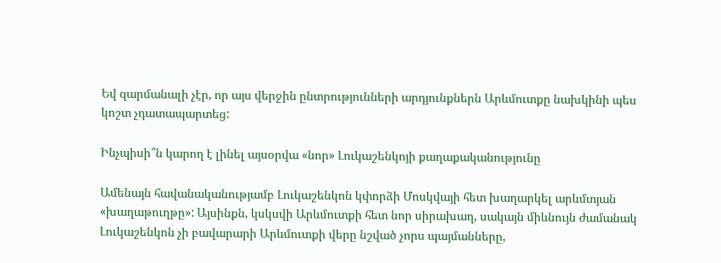Եվ զարմանալի չէր, որ այս վերջին ընտրությունների արդյունքներն Արևմուտքը նախկինի պես կոշտ չդատապարտեց:

Ինչպիսի՞ն կարող է լինել այսօրվա «նոր» Լուկաշենկոյի քաղաքականությունը

Ամենայն հավանականությամբ Լուկաշենկոն կփորձի Մոսկվայի հետ խաղարկել արևմտյան «խաղաթուղթը»: Այսինքն, կսկսվի Արևմուտքի հետ նոր սիրախաղ, սակայն միևնույն ժամանակ Լուկաշենկոն չի բավարարի Արևմուտքի վերը նշված չորս պայմանները,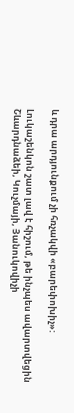և դրա արդյունքում չի հռչակվի «բարեփոխիչ»:

Լուկաշենկոն շատ լավ է հիշում, թե ինչպես ավարտվեցին Շևարդնաձեի, Կուչմայի, Յանուկովիչի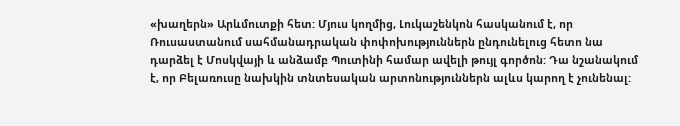«խաղերն» Արևմուտքի հետ: Մյուս կողմից, Լուկաշենկոն հասկանում է, որ Ռուսաստանում սահմանադրական փոփոխություններն ընդունելուց հետո նա դարձել է Մոսկվայի և անձամբ Պուտինի համար ավելի թույլ գործոն: Դա նշանակում է, որ Բելառուսը նախկին տնտեսական արտոնություններն ալևս կարող է չունենալ: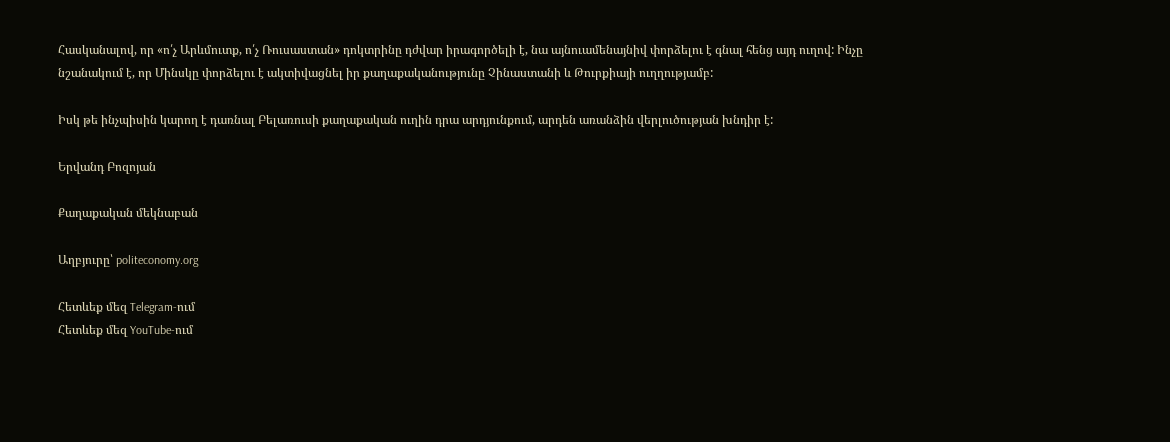Հասկանալով, որ «ո՛չ Արևմուտք, ո՛չ Ռուսաստան» դոկտրինը դժվար իրագործելի է, նա այնուամենայնիվ փորձելու է գնալ հենց այդ ուղով: Ինչը նշանակում է, որ Մինսկը փորձելու է ակտիվացնել իր քաղաքականությունը Չինաստանի և Թուրքիայի ուղղությամբ:

Իսկ թե ինչպիսին կարող է դառնալ Բելառուսի քաղաքական ուղին դրա արդյունքում, արդեն առանձին վերլուծության խնդիր է:

Երվանդ Բոզոյան

Քաղաքական մեկնաբան

Աղբյուրը՝ politeconomy.org

Հետևեք մեզ Telegram-ում
Հետևեք մեզ YouTube-ում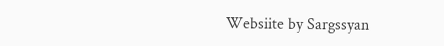Websiite by Sargssyan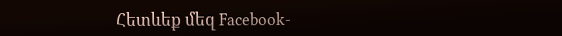Հետևեք մեզ Facebook-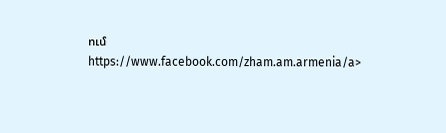ում https://www.facebook.com/zham.am.armenia/a>